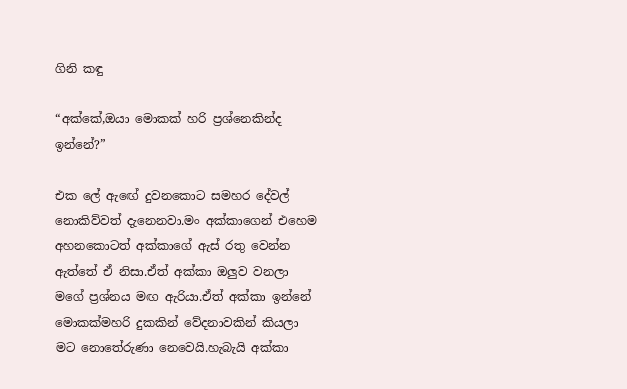ගිනි කඳු

“අක්කේ,ඔයා මොකක් හරි ප්‍රශ්නෙකින්ද ඉන්නේ?”

එක ලේ ඇඟේ දුවනකොට සමහර දේවල් නොකිව්වත් දැනෙනවා.මං අක්කාගෙන් එහෙම අහනකොටත් අක්කාගේ ඇස් රතු වෙන්න ඇත්තේ ඒ නිසා.ඒත් අක්කා ඔලුව වනලා මගේ ප්‍රශ්නය මඟ ඇරියා.ඒත් අක්කා ඉන්නේ මොකක්මහරි දුකකින් වේදනාවකින් කියලා මට නොතේරුණා නෙවෙයි.හැබැයි අක්කා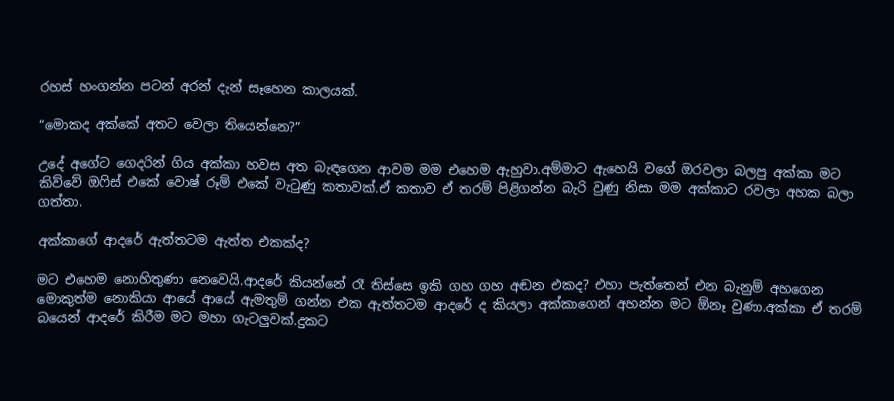රහස් හංගන්න පටන් අරන් දැන් සෑහෙන කාලයක්.

“මොකද අක්කේ අතට වෙලා තියෙන්නෙ?”

උදේ අගේට ගෙදරින් ගිය අක්කා හවස අත බැඳගෙන ආවම මම එහෙම ඇහුවා.අම්මාට ඇහෙයි වගේ ඔරවලා බලපු අක්කා මට කිව්වේ ඔෆිස් එකේ වොෂ් රූම් එකේ වැටුණු කතාවක්.ඒ කතාව ඒ තරම් පිළිගන්න බැරි වුණු නිසා මම අක්කාට රවලා අහක බලා ගත්තා.

අක්කාගේ ආදරේ ඇත්තටම ඇත්ත එකක්ද?

මට එහෙම නොහිතුණා නෙවෙයි.ආදරේ කියන්නේ රෑ තිස්සෙ ඉකි ගහ ගහ අඬන එකද? එහා පැත්තෙන් එන බැනුම් අහගෙන මොකුත්ම නොකියා ආයේ ආයේ ඇමතුම් ගන්න එක ඇත්තටම ආදරේ ද කියලා අක්කාගෙන් අහන්න මට ඕනෑ වුණා.අක්කා ඒ තරම් බයෙන් ආදරේ කිරීම මට මහා ගැටලුවක්.දුකට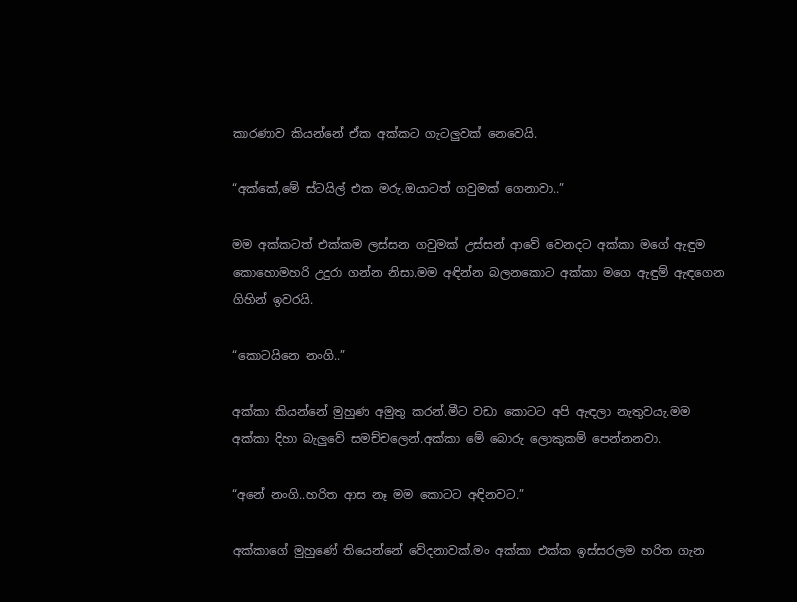කාරණාව කියන්නේ ඒක අක්කට ගැටලුවක් නෙවෙයි.

“අක්කේ,මේ ස්ටයිල් එක මරු.ඔයාටත් ගවුමක් ගෙනාවා..”

මම අක්කටත් එක්කම ලස්සන ගවුමක් උස්සන් ආවේ වෙනදට අක්කා මගේ ඇඳුම කොහොමහරි උදුරා ගන්න නිසා.මම අඳින්න බලනකොට අක්කා මගෙ ඇඳුම් ඇඳගෙන ගිහින් ඉවරයි.

“කොටයිනෙ නංගි..”

අක්කා කියන්නේ මුහුණ අමුතු කරන්.මීට වඩා කොටට අපි ඇඳලා නැතුවයැ.මම අක්කා දිහා බැලුවේ සමච්චලෙන්.අක්කා මේ බොරු ලොකුකම් පෙන්නනවා.

“අනේ නංගි..හරිත ආස නෑ මම කොටට අඳිනවට.”

අක්කාගේ මුහුණේ තියෙන්නේ වේදනාවක්.මං අක්කා එක්ක ඉස්සරලම හරිත ගැන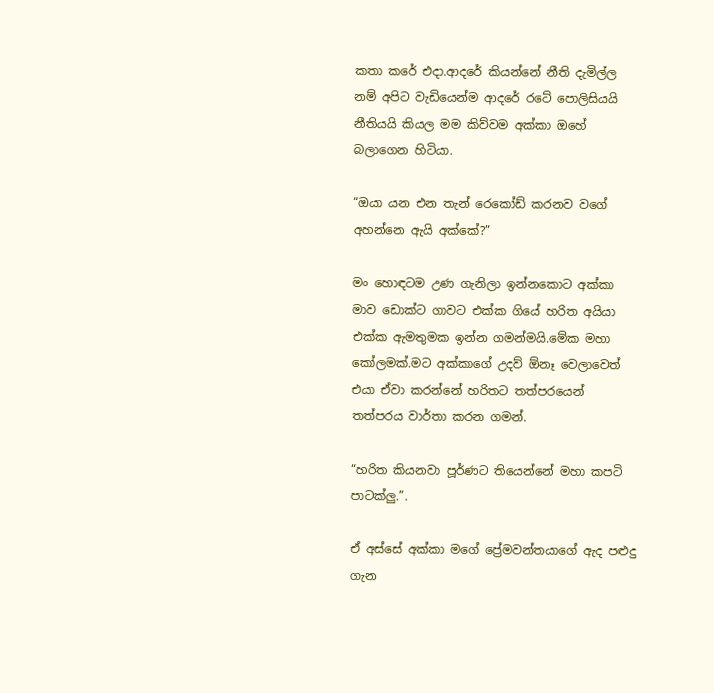කතා කරේ එදා.ආදරේ කියන්නේ නීති දැමිල්ල නම් අපිට වැඩියෙන්ම ආදරේ රටේ පොලිසියයි නීතියයි කියල මම කිව්වම අක්කා ඔහේ බලාගෙන හිටියා.

“ඔයා යන එන තැන් රෙකෝඩ් කරනව වගේ අහන්නෙ ඇයි අක්කේ?”

මං හොඳටම උණ ගැනිලා ඉන්නකොට අක්කා මාව ඩොක්ට ගාවට එක්ක ගියේ හරිත අයියා එක්ක ඇමතුමක ඉන්න ගමන්මයි.මේක මහා කෝලමක්.මට අක්කාගේ උදව් ඕනෑ වෙලාවෙත් එයා ඒවා කරන්නේ හරිතට තත්පරයෙන් තත්පරය වාර්තා කරන ගමන්.

“හරිත කියනවා පූර්ණට තියෙන්නේ මහා කපටි පාටක්ලු.”.

ඒ අස්සේ අක්කා මගේ ප්‍රේමවන්තයාගේ ඇද පළුදු ගැන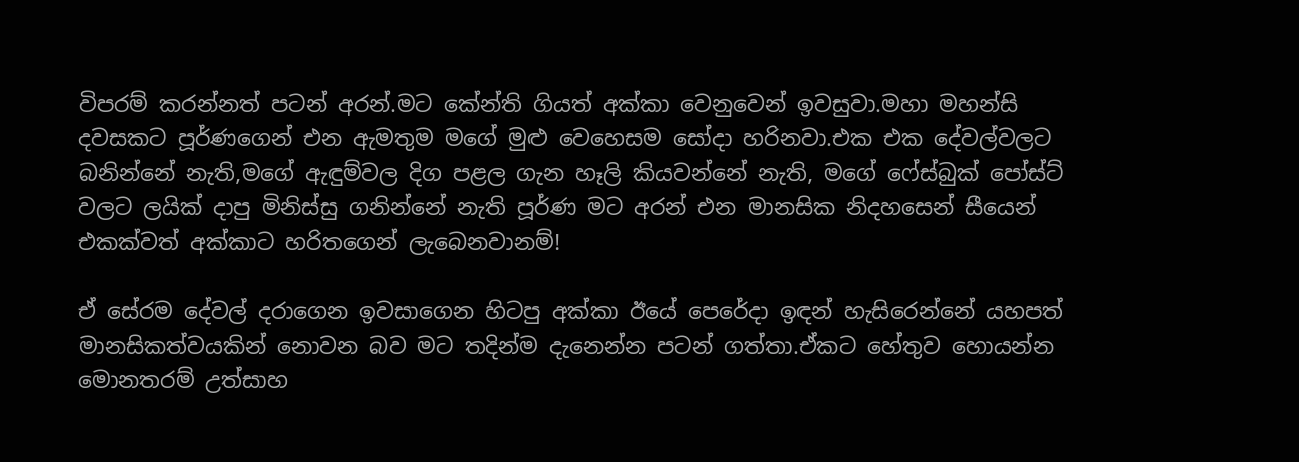විපරම් කරන්නත් පටන් අරන්.මට කේන්ති ගියත් අක්කා වෙනුවෙන් ඉවසුවා.මහා මහන්සි දවසකට පූර්ණගෙන් එන ඇමතුම මගේ මුළු වෙහෙසම සෝදා හරිනවා.එක එක දේවල්වලට බනින්නේ නැති,මගේ ඇඳුම්වල දිග පළල ගැන හෑලි කියවන්නේ නැති, මගේ ෆේස්බුක් පෝස්ට් වලට ලයික් දාපු මිනිස්සු ගනින්නේ නැති පූර්ණ මට අරන් එන මානසික නිදහසෙන් සීයෙන් එකක්වත් අක්කාට හරිතගෙන් ලැබෙනවානම්!

ඒ සේරම දේවල් දරාගෙන ඉවසාගෙන හිටපු අක්කා ඊයේ පෙරේදා ඉඳන් හැසිරෙන්නේ යහපත් මානසිකත්වයකින් නොවන බව මට තදින්ම දැනෙන්න පටන් ගත්තා.ඒකට හේතුව හොයන්න මොනතරම් උත්සාහ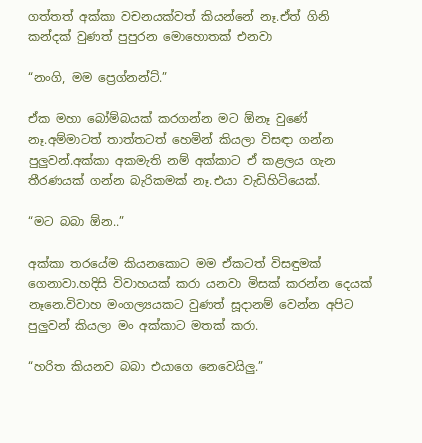ගත්තත් අක්කා වචනයක්වත් කියන්නේ නෑ.ඒත් ගිනි කන්දක් වුණත් පුපුරන මොහොතක් එනවා

“නංගි, මම ප්‍රෙග්නන්ට්.”

ඒක මහා බෝම්බයක් කරගන්න මට ඕනෑ වුණේ නෑ.අම්මාටත් තාත්තටත් හෙමින් කියලා විසඳා ගන්න පුලුවන්.අක්කා අකමැති නම් අක්කාට ඒ කළලය ගැන තීරණයක් ගන්න බැරිකමක් නෑ.එයා වැඩිහිටියෙක්.

“මට බබා ඕන..”

අක්කා තරයේම කියනකොට මම ඒකටත් විසඳුමක් ගෙනාවා.හදිසි විවාහයක් කරා යනවා මිසක් කරන්න දෙයක් නෑනෙ.විවාහ මංගල්‍යයකට වුණත් සූදානම් වෙන්න අපිට පුලුවන් කියලා මං අක්කාට මතක් කරා.

“හරිත කියනව බබා එයාගෙ නෙවෙයිලු.”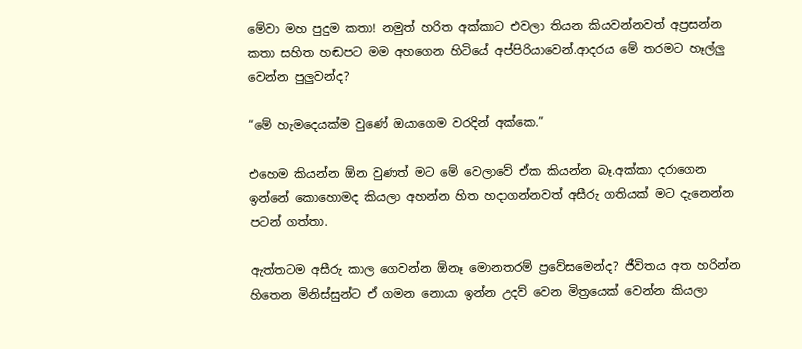මේවා මහ පුදුම කතා! නමුත් හරිත අක්කාට එවලා තියන කියවන්නවත් අප්‍රසන්න කතා සහිත හඬපට මම අහගෙන හිටියේ අප්පිරියාවෙන්.ආදරය මේ තරමට හෑල්ලු වෙන්න පුලුවන්ද?

“මේ හැමදෙයක්ම වුණේ ඔයාගෙම වරදින් අක්කෙ.”

එහෙම කියන්න ඕන වුණත් මට මේ වෙලාවේ ඒක කියන්න බෑ.අක්කා දරාගෙන ඉන්නේ කොහොමද කියලා අහන්න හිත හදාගන්නවත් අසීරු ගතියක් මට දැනෙන්න පටන් ගත්තා.

ඇත්තටම අසීරු කාල ගෙවන්න ඕනෑ මොනතරම් ප්‍රවේසමෙන්ද? ජීවිතය අත හරින්න හිතෙන මිනිස්සුන්ට ඒ ගමන නොයා ඉන්න උදව් වෙන මිත්‍රයෙක් වෙන්න කියලා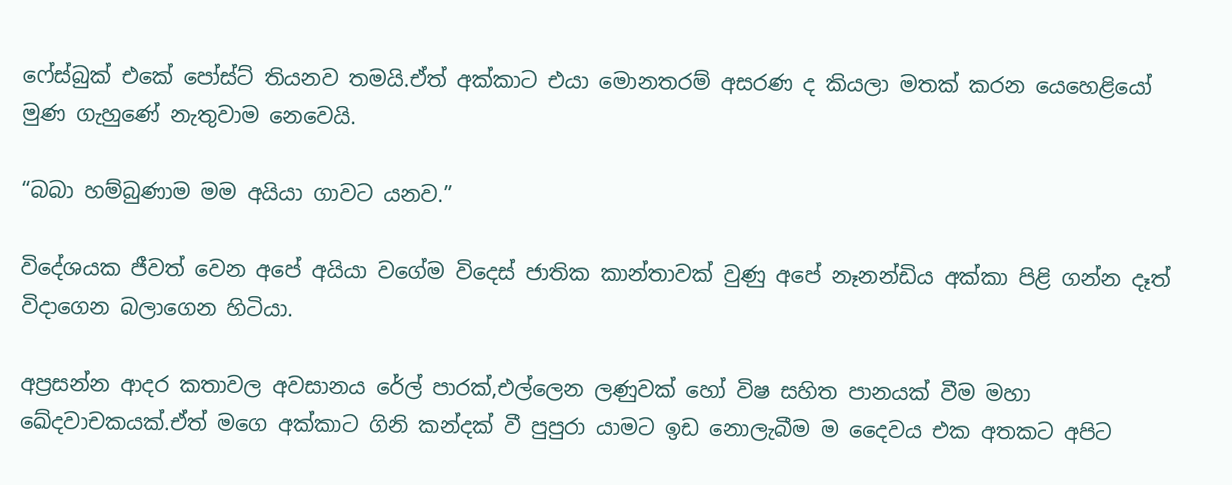ෆේස්බුක් එකේ පෝස්ට් තියනව තමයි.ඒත් අක්කාට එයා මොනතරම් අසරණ ද කියලා මතක් කරන යෙහෙළියෝ මුණ ගැහුණේ නැතුවාම නෙවෙයි.

“බබා හම්බුණාම මම අයියා ගාවට යනව.”

විදේශයක ජීවත් වෙන අපේ අයියා වගේම විදෙස් ජාතික කාන්තාවක් වුණු අපේ නෑනන්ඩිය අක්කා පිළි ගන්න දෑත් විදාගෙන බලාගෙන හිටියා.

අප්‍රසන්න ආදර කතාවල අවසානය රේල් පාරක්,එල්ලෙන ලණුවක් හෝ විෂ සහිත පානයක් වීම මහා ඛේදවාචකයක්.ඒත් මගෙ අක්කාට ගිනි කන්දක් වී පුපුරා යාමට ඉඩ නොලැබීම ම දෛවය එක අතකට අපිට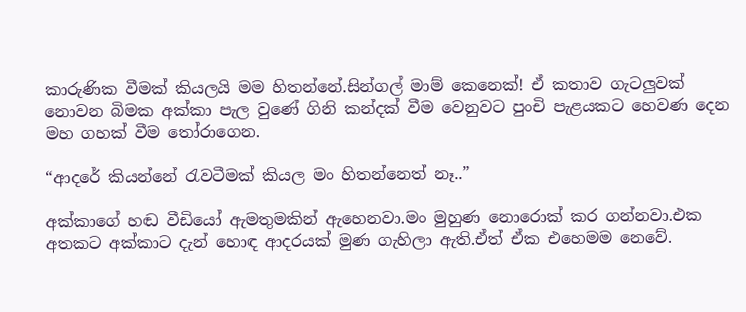කාරුණික වීමක් කියලයි මම හිතන්නේ.සින්ගල් මාම් කෙනෙක්! ඒ කතාව ගැටලුවක් නොවන බිමක අක්කා පැල වුණේ ගිනි කන්දක් වීම වෙනුවට පුංචි පැළයකට හෙවණ දෙන මහ ගහක් වීම තෝරාගෙන.

“ආදරේ කියන්නේ රැවටීමක් කියල මං හිතන්නෙත් නෑ..”

අක්කාගේ හඬ වීඩියෝ ඇමතුමකින් ඇහෙනවා.මං මුහුණ නොරොක් කර ගන්නවා.එක අතකට අක්කාට දැන් හොඳ ආදරයක් මුණ ගැහිලා ඇති.ඒත් ඒක එහෙමම නෙවේ.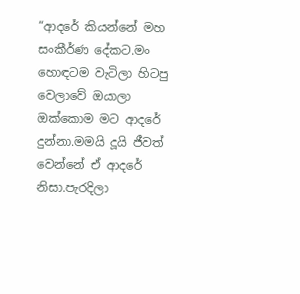“ආදරේ කියන්නේ මහ සංකීර්ණ දේකට.මං හොඳටම වැටිලා හිටපු වෙලාවේ ඔයාලා ඔක්කොම මට ආදරේ දුන්නා.මමයි දූයි ජීවත් වෙන්නේ ඒ ආදරේ නිසා.පැරදිලා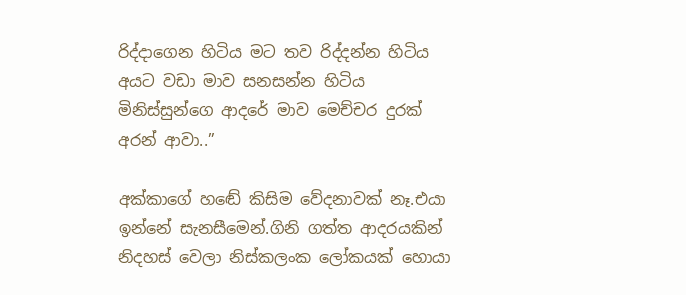රිද්දාගෙන හිටිය මට තව රිද්දන්න හිටිය අයට වඩා මාව සනසන්න හිටිය මිනිස්සුන්ගෙ ආදරේ මාව මෙච්චර දුරක් අරන් ආවා..”

අක්කාගේ හඬේ කිසිම වේදනාවක් නෑ.එයා ඉන්නේ සැනසීමෙන්.ගිනි ගත්ත ආදරයකින් නිදහස් වෙලා නිස්කලංක ලෝකයක් හොයා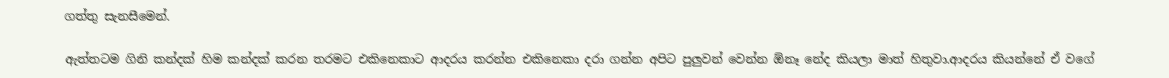ගත්තු සැනසීමෙන්.

ඇත්තටම ගිනි කන්දක් හිම කන්දක් කරන තරමට එකිනෙකාට ආදරය කරන්න එකිනෙකා දරා ගන්න අපිට පුලුවන් වෙන්න ඕනෑ නේද කියලා මාත් හිතුවා.ආදරය කියන්නේ ඒ වගේ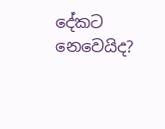දේකට නෙවෙයිද?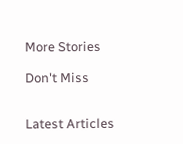More Stories

Don't Miss


Latest Articles